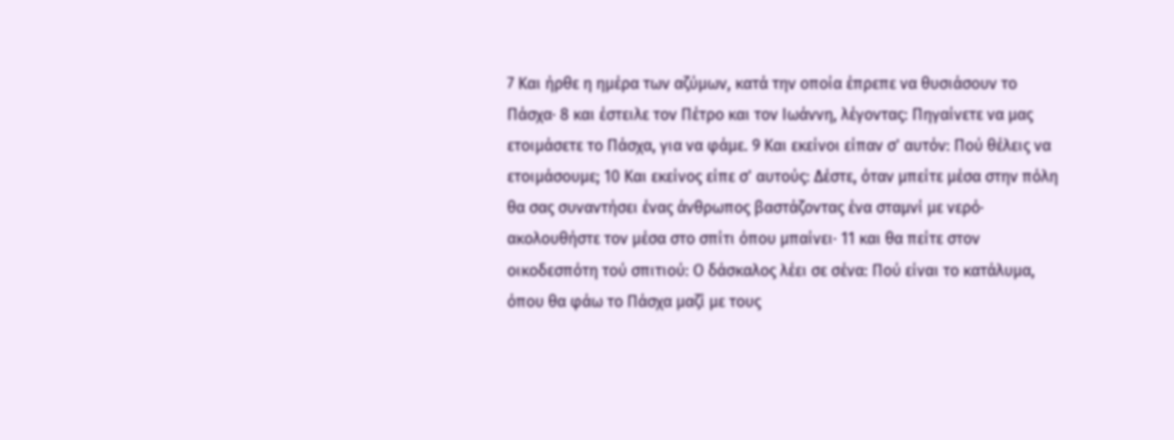7 Και ήρθε η ημέρα των αζύμων, κατά την οποία έπρεπε να θυσιάσουν το Πάσχα· 8 και έστειλε τον Πέτρο και τον Ιωάννη, λέγοντας: Πηγαίνετε να μας ετοιμάσετε το Πάσχα, για να φάμε. 9 Και εκείνοι είπαν σ' αυτόν: Πού θέλεις να ετοιμάσουμε; 10 Και εκείνος είπε σ' αυτούς: Δέστε, όταν μπείτε μέσα στην πόλη θα σας συναντήσει ένας άνθρωπος βαστάζοντας ένα σταμνί με νερό· ακολουθήστε τον μέσα στο σπίτι όπου μπαίνει· 11 και θα πείτε στον οικοδεσπότη τού σπιτιού: Ο δάσκαλος λέει σε σένα: Πού είναι το κατάλυμα, όπου θα φάω το Πάσχα μαζί με τους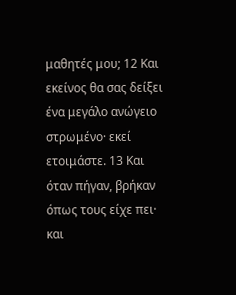μαθητές μου; 12 Και εκείνος θα σας δείξει ένα μεγάλο ανώγειο στρωμένο· εκεί ετοιμάστε. 13 Και όταν πήγαν, βρήκαν όπως τους είχε πει· και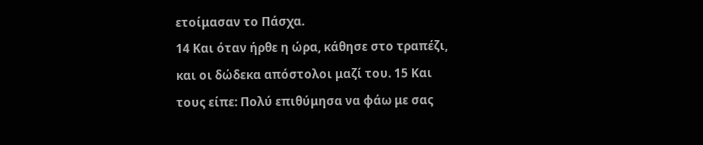ετοίμασαν το Πάσχα.
14 Και όταν ήρθε η ώρα, κάθησε στο τραπέζι, και οι δώδεκα απόστολοι μαζί του. 15 Και τους είπε: Πολύ επιθύμησα να φάω με σας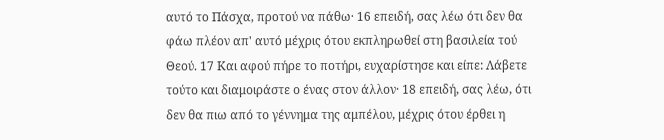αυτό το Πάσχα, προτού να πάθω· 16 επειδή, σας λέω ότι δεν θα φάω πλέον απ' αυτό μέχρις ότου εκπληρωθεί στη βασιλεία τού Θεού. 17 Και αφού πήρε το ποτήρι, ευχαρίστησε και είπε: Λάβετε τούτο και διαμοιράστε ο ένας στον άλλον· 18 επειδή, σας λέω, ότι δεν θα πιω από το γέννημα της αμπέλου, μέχρις ότου έρθει η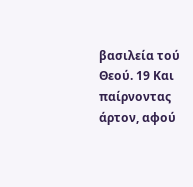βασιλεία τού Θεού. 19 Και παίρνοντας άρτον, αφού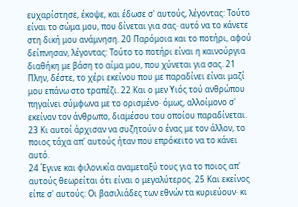ευχαρίστησε, έκοψε, και έδωσε σ' αυτούς, λέγοντας: Τούτο είναι το σώμα μου, που δίνεται για σας· αυτό να το κάνετε στη δική μου ανάμνηση. 20 Παρόμοια και το ποτήρι, αφού δείπνησαν, λέγοντας: Τούτο το ποτήρι είναι η καινούργια διαθήκη με βάση το αίμα μου, που χύνεται για σας. 21 Πλην, δέστε, το χέρι εκείνου που με παραδίνει είναι μαζί μου επάνω στο τραπέζι. 22 Και ο μεν Υιός τού ανθρώπου πηγαίνει σύμφωνα με το ορισμένο· όμως, αλλοίμονο σ' εκείνον τον άνθρωπο, διαμέσου του οποίου παραδίνεται. 23 Κι αυτοί άρχισαν να συζητούν ο ένας με τον άλλον, το ποιος τάχα απ' αυτούς ήταν που επρόκειτο να το κάνει αυτό.
24 Έγινε και φιλονικία αναμεταξύ τους για το ποιος απ' αυτούς θεωρείται ότι είναι ο μεγαλύτερος. 25 Και εκείνος είπε σ' αυτούς: Οι βασιλιάδες των εθνών τα κυριεύουν· κι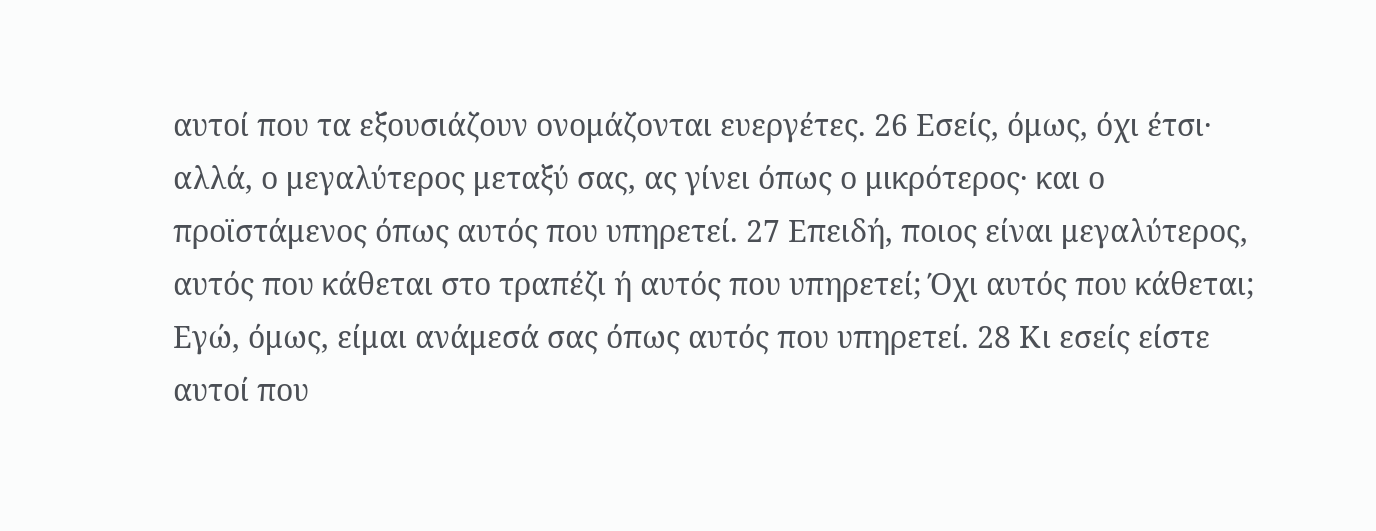αυτοί που τα εξουσιάζουν ονομάζονται ευεργέτες. 26 Εσείς, όμως, όχι έτσι· αλλά, ο μεγαλύτερος μεταξύ σας, ας γίνει όπως ο μικρότερος· και ο προϊστάμενος όπως αυτός που υπηρετεί. 27 Επειδή, ποιος είναι μεγαλύτερος, αυτός που κάθεται στο τραπέζι ή αυτός που υπηρετεί; Όχι αυτός που κάθεται; Εγώ, όμως, είμαι ανάμεσά σας όπως αυτός που υπηρετεί. 28 Κι εσείς είστε αυτοί που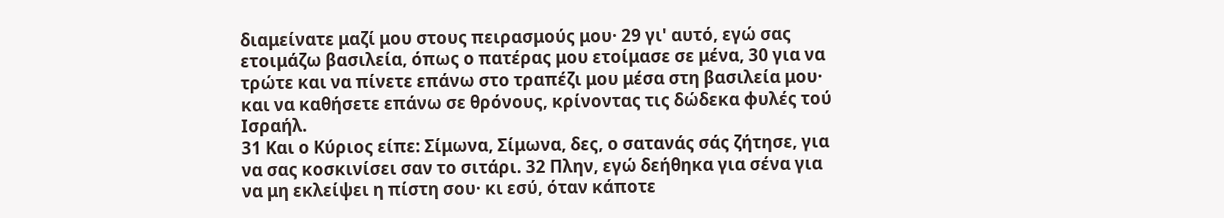διαμείνατε μαζί μου στους πειρασμούς μου· 29 γι' αυτό, εγώ σας ετοιμάζω βασιλεία, όπως ο πατέρας μου ετοίμασε σε μένα, 30 για να τρώτε και να πίνετε επάνω στο τραπέζι μου μέσα στη βασιλεία μου· και να καθήσετε επάνω σε θρόνους, κρίνοντας τις δώδεκα φυλές τού Ισραήλ.
31 Και ο Κύριος είπε: Σίμωνα, Σίμωνα, δες, ο σατανάς σάς ζήτησε, για να σας κοσκινίσει σαν το σιτάρι. 32 Πλην, εγώ δεήθηκα για σένα για να μη εκλείψει η πίστη σου· κι εσύ, όταν κάποτε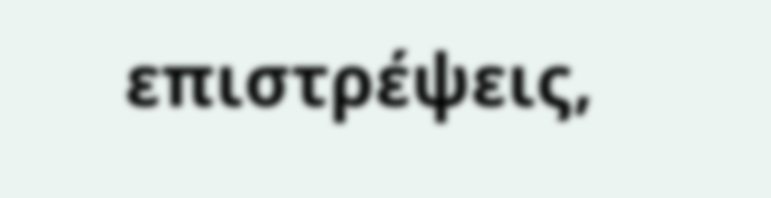επιστρέψεις,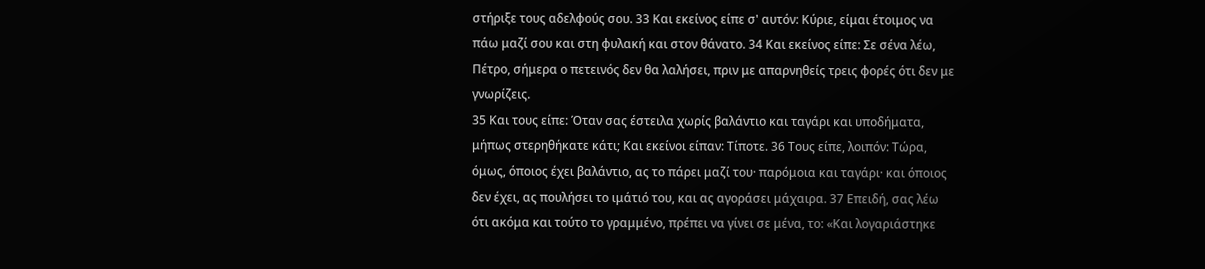στήριξε τους αδελφούς σου. 33 Και εκείνος είπε σ' αυτόν: Κύριε, είμαι έτοιμος να πάω μαζί σου και στη φυλακή και στον θάνατο. 34 Και εκείνος είπε: Σε σένα λέω, Πέτρο, σήμερα ο πετεινός δεν θα λαλήσει, πριν με απαρνηθείς τρεις φορές ότι δεν με γνωρίζεις.
35 Και τους είπε: Όταν σας έστειλα χωρίς βαλάντιο και ταγάρι και υποδήματα, μήπως στερηθήκατε κάτι; Και εκείνοι είπαν: Τίποτε. 36 Τους είπε, λοιπόν: Τώρα, όμως, όποιος έχει βαλάντιο, ας το πάρει μαζί του· παρόμοια και ταγάρι· και όποιος δεν έχει, ας πουλήσει το ιμάτιό του, και ας αγοράσει μάχαιρα. 37 Επειδή, σας λέω ότι ακόμα και τούτο το γραμμένο, πρέπει να γίνει σε μένα, το: «Και λογαριάστηκε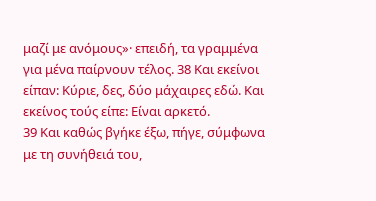μαζί με ανόμους»· επειδή, τα γραμμένα για μένα παίρνουν τέλος. 38 Και εκείνοι είπαν: Κύριε, δες, δύο μάχαιρες εδώ. Και εκείνος τούς είπε: Είναι αρκετό.
39 Και καθώς βγήκε έξω, πήγε, σύμφωνα με τη συνήθειά του,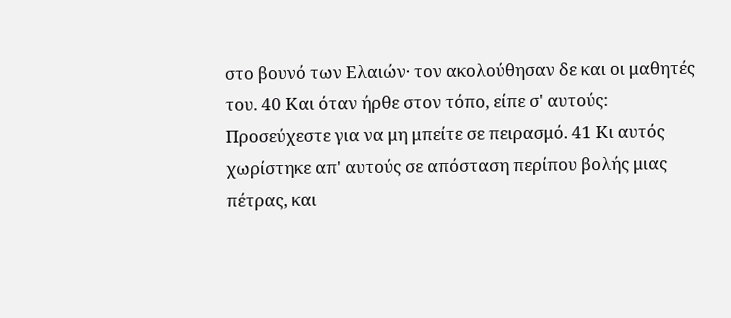στο βουνό των Ελαιών· τον ακολούθησαν δε και οι μαθητές του. 40 Και όταν ήρθε στον τόπο, είπε σ' αυτούς: Προσεύχεστε για να μη μπείτε σε πειρασμό. 41 Κι αυτός χωρίστηκε απ' αυτούς σε απόσταση περίπου βολής μιας πέτρας, και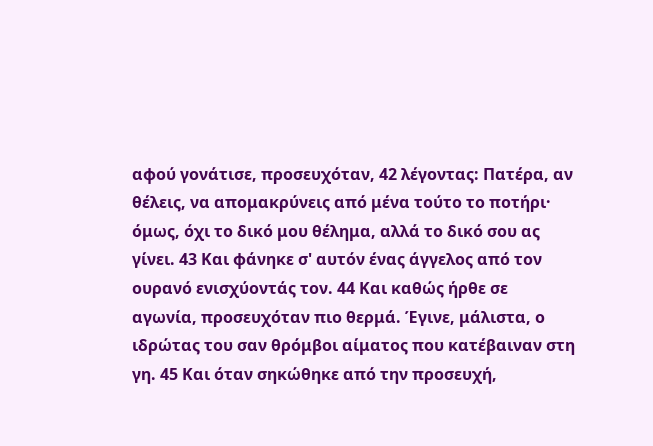αφού γονάτισε, προσευχόταν, 42 λέγοντας: Πατέρα, αν θέλεις, να απομακρύνεις από μένα τούτο το ποτήρι· όμως, όχι το δικό μου θέλημα, αλλά το δικό σου ας γίνει. 43 Και φάνηκε σ' αυτόν ένας άγγελος από τον ουρανό ενισχύοντάς τον. 44 Και καθώς ήρθε σε αγωνία, προσευχόταν πιο θερμά. Έγινε, μάλιστα, ο ιδρώτας του σαν θρόμβοι αίματος που κατέβαιναν στη γη. 45 Και όταν σηκώθηκε από την προσευχή,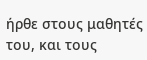ήρθε στους μαθητές του, και τους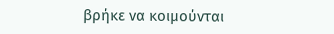βρήκε να κοιμούνται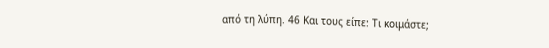από τη λύπη. 46 Και τους είπε: Τι κοιμάστε;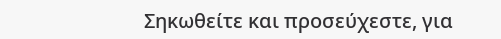Σηκωθείτε και προσεύχεστε, για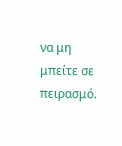να μη μπείτε σε πειρασμό.